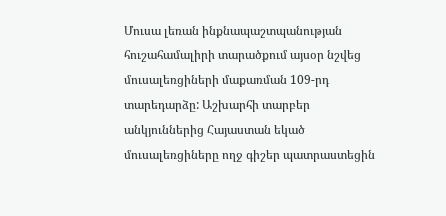Մուսա լեռան ինքնապաշտպանության հուշահամալիրի տարածքում այսօր նշվեց մուսալեռցիների մաքառման 109-րդ տարեդարձը: Աշխարհի տարբեր անկյուններից Հայաստան եկած մուսալեռցիները ողջ գիշեր պատրաստեցին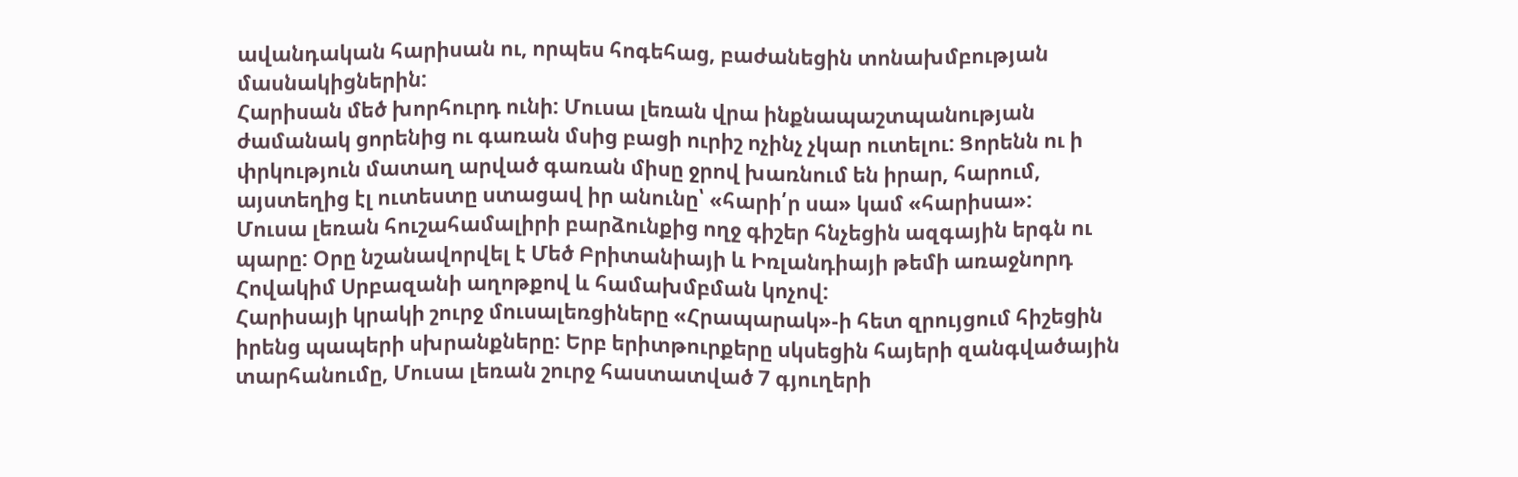ավանդական հարիսան ու, որպես հոգեհաց, բաժանեցին տոնախմբության մասնակիցներին:
Հարիսան մեծ խորհուրդ ունի: Մուսա լեռան վրա ինքնապաշտպանության ժամանակ ցորենից ու գառան մսից բացի ուրիշ ոչինչ չկար ուտելու: Ցորենն ու ի փրկություն մատաղ արված գառան միսը ջրով խառնում են իրար, հարում, այստեղից էլ ուտեստը ստացավ իր անունը՝ «հարի՛ր սա» կամ «հարիսա»:
Մուսա լեռան հուշահամալիրի բարձունքից ողջ գիշեր հնչեցին ազգային երգն ու պարը: Օրը նշանավորվել է Մեծ Բրիտանիայի և Իռլանդիայի թեմի առաջնորդ Հովակիմ Սրբազանի աղոթքով և համախմբման կոչով:
Հարիսայի կրակի շուրջ մուսալեռցիները «Հրապարակ»-ի հետ զրույցում հիշեցին իրենց պապերի սխրանքները: Երբ երիտթուրքերը սկսեցին հայերի զանգվածային տարհանումը, Մուսա լեռան շուրջ հաստատված 7 գյուղերի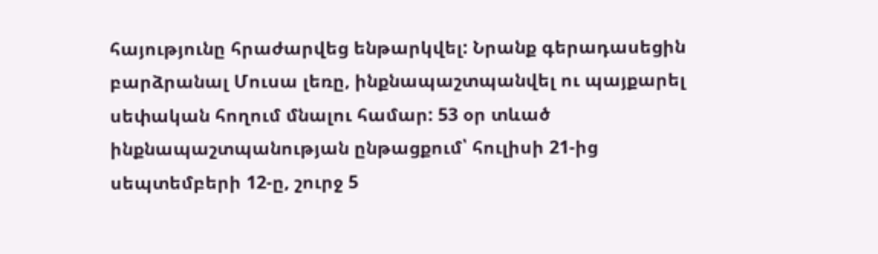հայությունը հրաժարվեց ենթարկվել: Նրանք գերադասեցին բարձրանալ Մուսա լեռը, ինքնապաշտպանվել ու պայքարել սեփական հողում մնալու համար: 53 օր տևած ինքնապաշտպանության ընթացքում՝ հուլիսի 21-ից սեպտեմբերի 12-ը, շուրջ 5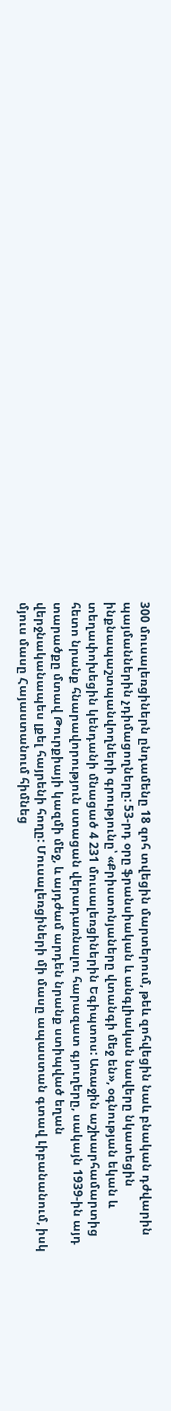300 մուսալեռցիներն ընդամենը 18 զոհ տվեցին մարտերում, թեև զոհվեցին նաև բնական դժվարին պայմաններին չդիմացողները: 53-րդ օրը ֆրանսիական և անգլիական նավերը նկատեցին ինքնապաշտպանվողների գրությունը՝ «Քրիստոնյաները վտանգի մեջ են», օգնության եկան և տեղափոխեցին կենդանի մնացած 4 231 մուսալեռցիներին Եգիպտոս: Առաջին աշխարհամարտից հետո նրանք հնարավորություն ստացան վերադառնալու հարազատ գյուղերը, սակայն 1939-ին այդ տարածքը մտավ Թուրքիայի կազմի մեջ, և այդժամ արդեն նրանք ստիպված եղան վերջնականապես լքել հայրենի հողը: Մուսալեռցիների մի մասը ապաստան գտավ Լիբանանում, իսկ մյուս մասը Հայաստանում հիմնեց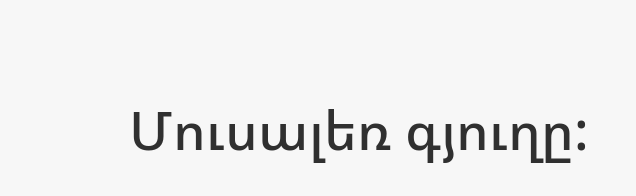Մուսալեռ գյուղը: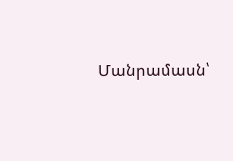Մանրամասն՝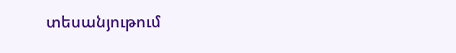տեսանյութում